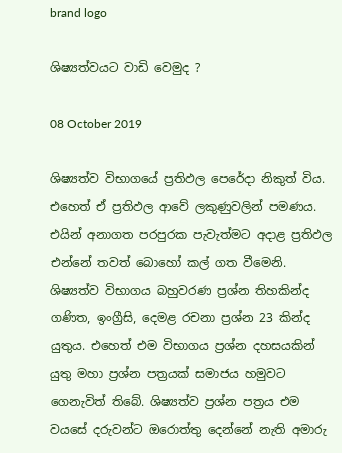brand logo

ශිෂ්‍යත්වයට වාඩි වෙමුද ?

08 October 2019

ශිෂ්‍යත්ව විභාගයේ ප්‍රතිඵල පෙරේදා නිකුත් විය. එහෙත් ඒ ප්‍රතිඵල ආවේ ලකුණුවලින් පමණය. එයින් අනාගත පරපුරක පැවැත්මට අදාළ ප්‍රතිඵල එන්නේ තවත් බොහෝ කල් ගත වීමෙනි. ශිෂ්‍යත්ව විභාගය බහුවරණ ප්‍රශ්න තිහකින්ද ගණිත, ඉංග්‍රීසි, දෙමළ රචනා ප්‍රශ්න 23 කින්ද යුතුය. එහෙත් එම විභාගය ප්‍රශ්න දහසයකින් යුතු මහා ප්‍රශ්න පත්‍රයක් සමාජය හමුවට ගෙනැවිත් තිබේ. ශිෂ්‍යත්ව ප්‍රශ්න පත්‍රය එම වයසේ දරුවන්ට ඔරොත්තු දෙන්නේ නැති අමාරු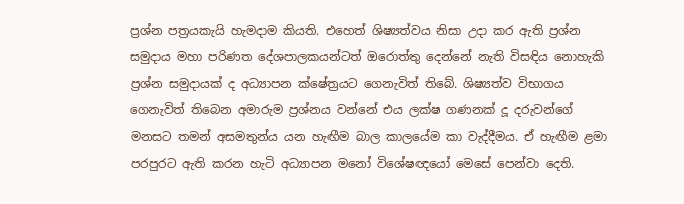ප්‍රශ්න පත්‍රයකැයි හැමදාම කියති. එහෙත් ශිෂ්‍යත්වය නිසා උදා කර ඇති ප්‍රශ්න සමුදාය මහා පරිණත දේශපාලකයන්ටත් ඔරොත්තු දෙන්නේ නැති විසඳිය නොහැකි ප්‍රශ්න සමුදායක් ද අධ්‍යාපන ක්ෂේත්‍රයට ගෙනැවිත් තිබේ. ශිෂ්‍යත්ව විභාගය ගෙනැවිත් තිබෙන අමාරුම ප්‍රශ්නය වන්නේ එය ලක්ෂ ගණනක් දූ දරුවන්ගේ මනසට තමන් අසමතුන්ය යන හැඟීම බාල කාලයේම කා වැද්දීමය. ඒ හැඟීම ළමා පරපුරට ඇති කරන හැටි අධ්‍යාපන මනෝ විශේෂඥයෝ මෙසේ පෙන්වා දෙති.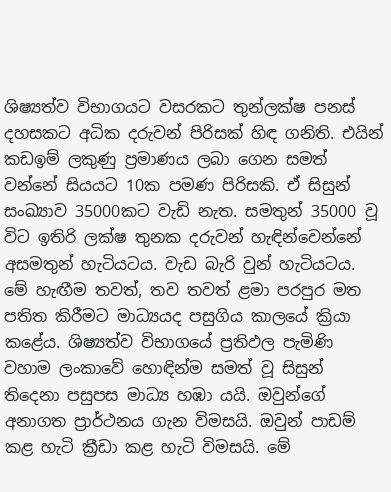ශිෂ්‍යත්ව විභාගයට වසරකට තුන්ලක්ෂ පනස් දහසකට අධික දරුවන් පිරිසක් හිඳ ගනිති. එයින් කඩඉම් ලකුණු ප්‍රමාණය ලබා ගෙන සමත් වන්නේ සියයට 10ක පමණ පිරිසකි. ඒ සිසුන් සංඛ්‍යාව 35000කට වැඩි නැත. සමතුන් 35000 වූ විට ඉතිරි ලක්ෂ තුනක දරුවන් හැඳින්වෙන්නේ අසමතුන් හැටියටය. වැඩ බැරි වුන් හැටියටය. මේ හැඟීම තවත්, තව තවත් ළමා පරපුර මත පතිත කිරීමට මාධ්‍යයද පසුගිය කාලයේ ක්‍රියා කළේය. ශිෂ්‍යත්ව විභාගයේ ප්‍රතිඵල පැමිණි වහාම ලංකාවේ හොඳින්ම සමත් වූ සිසුන් තිදෙනා පසුපස මාධ්‍ය හඹා යයි. ඔවුන්ගේ අනාගත ප්‍රාර්ථනය ගැන විමසයි. ඔවුන් පාඩම් කළ හැටි ක්‍රීඩා කළ හැටි විමසයි. මේ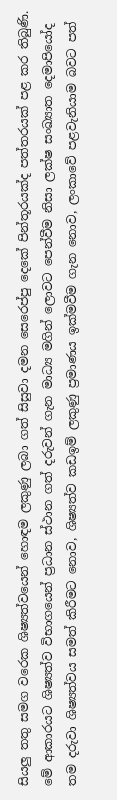සියලු තතු සමග වරෙක ශිෂ්‍යත්වයෙන් හොඳම ලකුණු ලබා ගත් සිසුවා දමන සෙරෙප්පු දෙකේ පින්තූරයක්ද පත්තරයක් පළ කර තිබුණි. මේ ආකාරයට ශිෂ්‍යත්ව විභාගයෙන් ප්‍රධාන ස්ථාන ගත් දරුවන් ගැන මාධ්‍ය මගින් ලොවට පෙන්වීම නිසා ලක්ෂ සංඛ්‍යාත දෙමාපියෝද තම දරුවා ශිෂ්‍යත්වය සමත් කිරීමට නොව, ශිෂ්‍යත්ව කඩඉම් ලකුණු ප්‍රමාණය ඉක්මවීම ගැන නොව, ලංකාවේ පළවැනියාම බවට පත්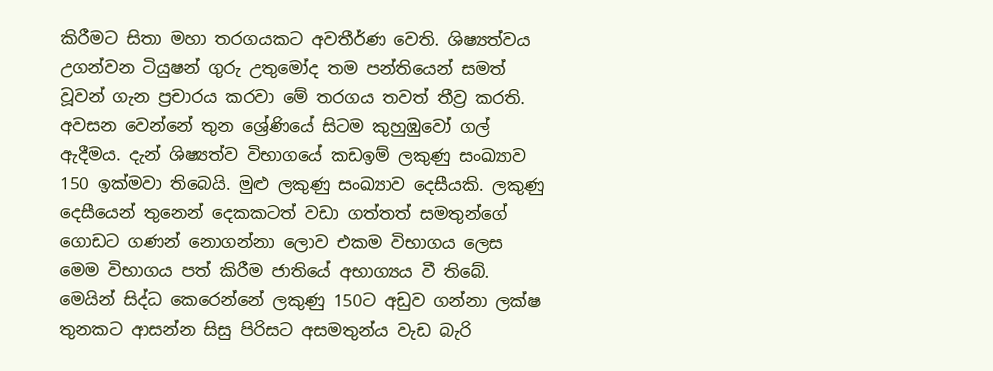කිරීමට සිතා මහා තරගයකට අවතීර්ණ වෙති. ශිෂ්‍යත්වය උගන්වන ටියුෂන් ගුරු උතුමෝද තම පන්තියෙන් සමත් වූවන් ගැන ප්‍රචාරය කරවා මේ තරගය තවත් තීව්‍ර කරති. අවසන වෙන්නේ තුන ශ්‍රේණියේ සිටම කුහුඹුවෝ ගල් ඇදීමය. දැන් ශිෂ්‍යත්ව විභාගයේ කඩඉම් ලකුණු සංඛ්‍යාව 150 ඉක්මවා තිබෙයි. මුළු ලකුණු සංඛ්‍යාව දෙසීයකි. ලකුණු දෙසීයෙන් තුනෙන් දෙකකටත් වඩා ගත්තත් සමතුන්ගේ ගොඩට ගණන් නොගන්නා ලොව එකම විභාගය ලෙස මෙම විභාගය පත් කිරීම ජාතියේ අභාග්‍යය වී තිබේ. මෙයින් සිද්ධ කෙරෙන්නේ ලකුණු 150ට අඩුව ගන්නා ලක්ෂ තුනකට ආසන්න සිසු පිරිසට අසමතුන්ය වැඩ බැරි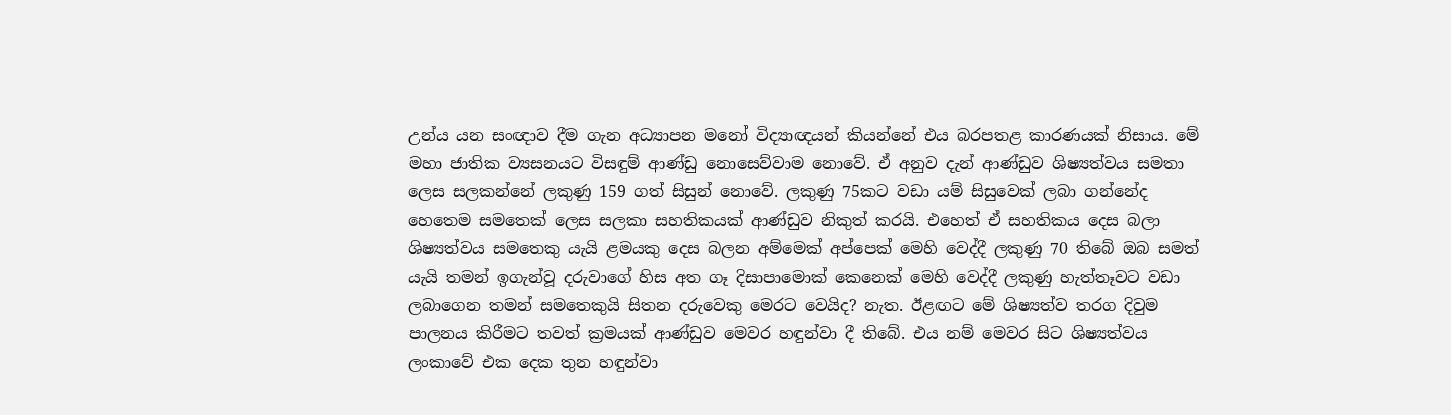උන්ය යන සංඥාව දීම ගැන අධ්‍යාපන මනෝ විද්‍යාඥයන් කියන්නේ එය බරපතළ කාරණයක් නිසාය. මේ මහා ජාතික ව්‍යසනයට විසඳුම් ආණ්ඩු නොසෙව්වාම නොවේ. ඒ අනුව දැන් ආණ්ඩුව ශිෂ්‍යත්වය සමතා ලෙස සලකන්නේ ලකුණු 159 ගත් සිසුන් නොවේ. ලකුණු 75කට වඩා යම් සිසුවෙක් ලබා ගන්නේද හෙතෙම සමතෙක් ලෙස සලකා සහතිකයක් ආණ්ඩුව නිකුත් කරයි. එහෙත් ඒ සහතිකය දෙස බලා ශිෂ්‍යත්වය සමතෙකු යැයි ළමයකු දෙස බලන අම්මෙක් අප්පෙක් මෙහි වෙද්දී ලකුණු 70 තිබේ ඔබ සමත් යැයි තමන් ඉගැන්වූ දරුවාගේ හිස අත ගෑ දිසාපාමොක් කෙනෙක් මෙහි වෙද්දී ලකුණු හැත්තෑවට වඩා ලබාගෙන තමන් සමතෙකුයි සිතන දරුවෙකු මෙරට වෙයිද? නැත. ඊළඟට මේ ශිෂ්‍යත්ව තරග දිවුම පාලනය කිරීමට තවත් ක්‍රමයක් ආණ්ඩුව මෙවර හඳුන්වා දී තිබේ. එය නම් මෙවර සිට ශිෂ්‍යත්වය ලංකාවේ එක දෙක තුන හඳුන්වා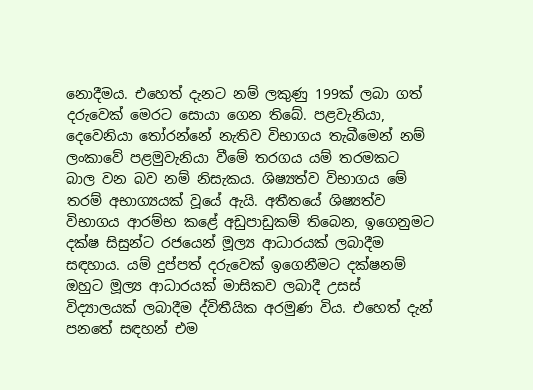නොදීමය. එහෙත් දැනට නම් ලකුණු 199ක් ලබා ගත් දරුවෙක් මෙරට සොයා ගෙන තිබේ. පළවැනියා, දෙවෙනියා තෝරන්නේ නැතිව විභාගය තැබීමෙන් නම් ලංකාවේ පළමුවැනියා වීමේ තරගය යම් තරමකට බාල වන බව නම් නිසැකය. ශිෂ්‍යත්ව විභාගය මේ තරම් අභාග්‍යයක් වූයේ ඇයි. අතීතයේ ශිෂ්‍යත්ව විභාගය ආරම්භ කළේ අඩුපාඩුකම් තිබෙන, ඉගෙනුමට දක්ෂ සිසුන්ට රජයෙන් මූල්‍ය ආධාරයක් ලබාදීම සඳහාය. යම් දුප්පත් දරුවෙක් ඉගෙනීමට දක්ෂනම් ඔහුට මූල්‍ය ආධාරයක් මාසිකව ලබාදී උසස් විද්‍යාලයක් ලබාදීම ද්විතීයික අරමුණ විය. එහෙත් දැන් පනතේ සඳහන් එම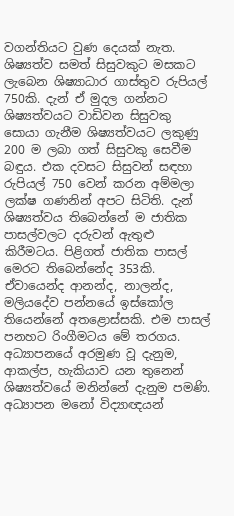වගන්තියට වුණ දෙයක් නැත. ශිෂ්‍යත්ව සමත් සිසුවකුට මසකට ලැබෙන ශිෂ්‍යාධාර ගාස්තුව රුපියල් 750කි. දැන් ඒ මුදල ගන්නට ශිෂ්‍යත්වයට වාඩිවන සිසුවකු සොයා ගැනීම ශිෂ්‍යත්වයට ලකුණු 200 ම ලබා ගත් සිසුවකු සෙවීම බඳුය. එක දවසට සිසුවන් සඳහා රුපියල් 750 වෙන් කරන අම්මලා ලක්ෂ ගණනින් අපට සිටිති. දැන් ශිෂ්‍යත්වය තිබෙන්නේ ම ජාතික පාසල්වලට දරුවන් ඇතුළු කිරීමටය. පිළිගත් ජාතික පාසල් මෙරට තිබෙන්නේද 353කි. ඒවායෙන්ද ආනන්ද, නාලන්ද, මලියදේව පන්නයේ ඉස්කෝල තියෙන්නේ අතළොස්සකි. එම පාසල් පනහට රිංගීමටය මේ තරගය. අධ්‍යාපනයේ අරමුණ වූ දැනුම, ආකල්ප, හැකියාව යන තුනෙන් ශිෂ්‍යත්වයේ මනින්නේ දැනුම පමණි. අධ්‍යාපන මනෝ විද්‍යාඥයන්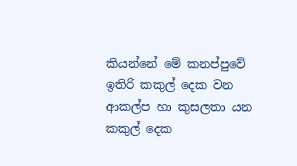කියන්නේ මේ කනප්පුවේ ඉතිරි කකුල් දෙක වන ආකල්ප හා කුසලතා යන කකුල් දෙක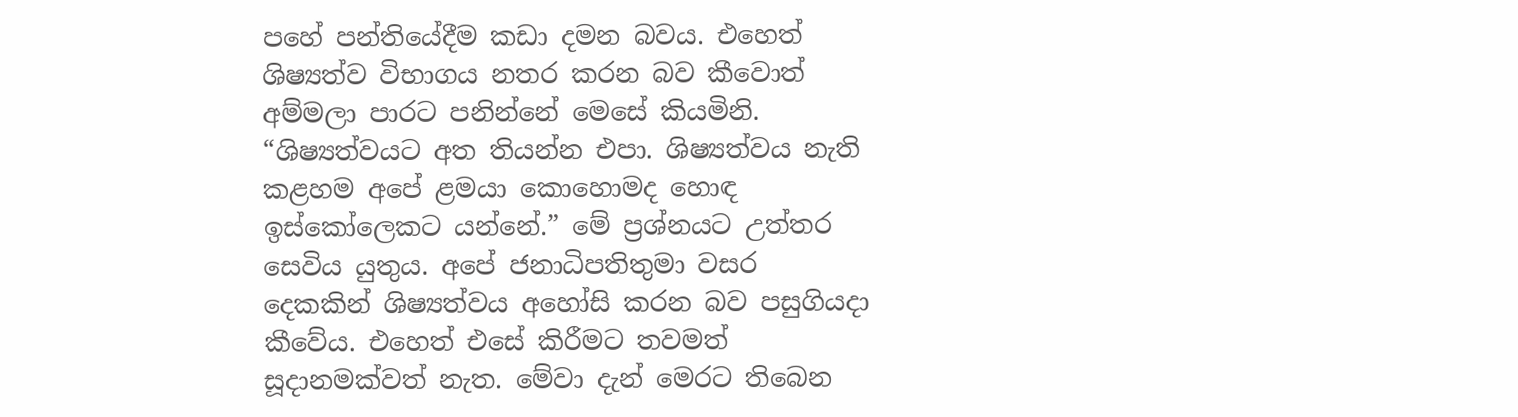පහේ පන්තියේදීම කඩා දමන බවය. එහෙත් ශිෂ්‍යත්ව විභාගය නතර කරන බව කීවොත් අම්මලා පාරට පනින්නේ මෙසේ කියමිනි. “ශිෂ්‍යත්වයට අත තියන්න එපා. ශිෂ්‍යත්වය නැති කළහම අපේ ළමයා කොහොමද හොඳ ඉස්කෝලෙකට යන්නේ.” මේ ප්‍රශ්නයට උත්තර සෙවිය යුතුය. අපේ ජනාධිපතිතුමා වසර දෙකකින් ශිෂ්‍යත්වය අහෝසි කරන බව පසුගියදා කීවේය. එහෙත් එසේ කිරීමට තවමත් සූදානමක්වත් නැත. මේවා දැන් මෙරට තිබෙන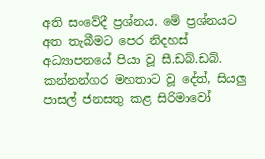අති සංවේදී ප්‍රශ්නය. මේ ප්‍රශ්නයට අත තැබීමට පෙර නිදහස් අධ්‍යාපනයේ පියා වූ සී.ඩබ්.ඩබ්. කන්නන්ගර මහතාට වූ දේත්, සියලු පාසල් ජනසතු කළ සිරිමාවෝ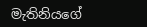මැතිනියගේ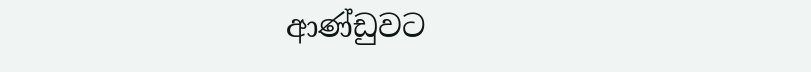ආණ්ඩුවට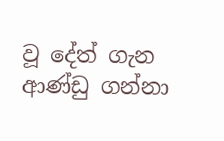වූ දේත් ගැන ආණ්ඩු ගන්නා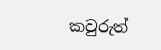කවුරුත්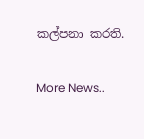කල්පනා කරති.


More News..